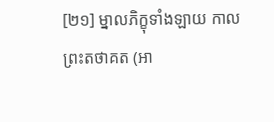[២១] ម្នាលភិក្ខុទាំងឡាយ កាលព្រះតថាគត (អា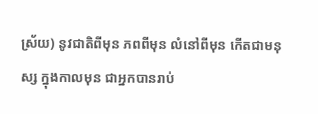ស្រ័យ) នូវជាតិពីមុន ភពពីមុន លំនៅពីមុន កើតជាមនុស្ស ក្នុងកាលមុន ជាអ្នកបានរាប់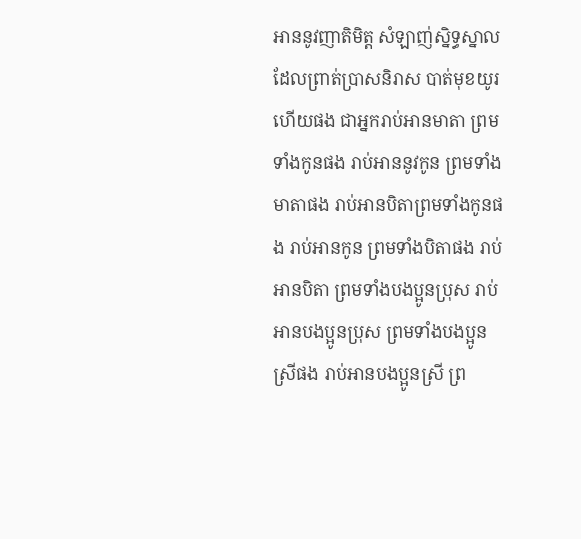អាននូវញាតិមិត្ត សំឡាញ់ស្និទ្ធស្នាល ដែលព្រាត់ប្រាសនិរាស បាត់មុខយូរហើយផង ជាអ្នករាប់អានមាតា ព្រមទាំងកូនផង រាប់អាននូវកូន ព្រមទាំងមាតាផង រាប់អានបិតាព្រមទាំងកូនផង រាប់អានកូន ព្រមទាំងបិតាផង រាប់អានបិតា ព្រមទាំងបងប្អូនប្រុស រាប់អានបងប្អូនប្រុស ព្រមទាំងបងប្អូនស្រីផង រាប់អានបងប្អូនស្រី ព្រ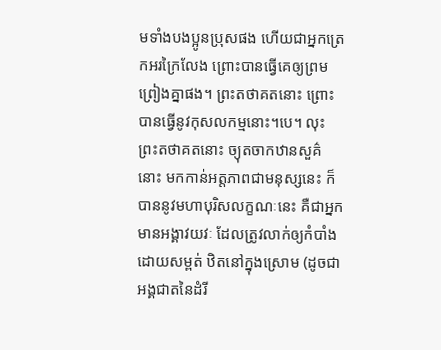មទាំងបងប្អូនប្រុសផង ហើយជាអ្នកត្រេកអរក្រៃលែង ព្រោះបានធ្វើគេឲ្យព្រមព្រៀងគ្នាផង។ ព្រះតថាគតនោះ ព្រោះបានធ្វើនូវកុសលកម្មនោះ។បេ។ លុះព្រះតថាគតនោះ ច្យុតចាកឋានសួគ៌នោះ មកកាន់អត្តភាពជាមនុស្សនេះ ក៏បាននូវមហាបុរិសលក្ខណៈនេះ គឺជាអ្នកមានអង្គាវយវៈ ដែលត្រូវលាក់ឲ្យកំបាំង ដោយសម្ពត់ ឋិតនៅក្នុងស្រោម (ដូចជាអង្គជាតនៃដំរី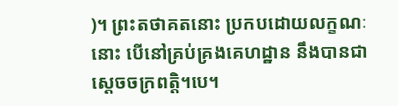)។ ព្រះតថាគតនោះ ប្រកបដោយលក្ខណៈនោះ បើនៅគ្រប់គ្រងគេហដ្ឋាន នឹងបានជាស្តេចចក្រពត្តិ។បេ។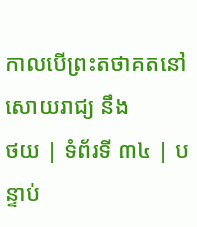កាលបើព្រះតថាគតនៅសោយរាជ្យ នឹង
ថយ | ទំព័រទី ៣៤ | បន្ទាប់